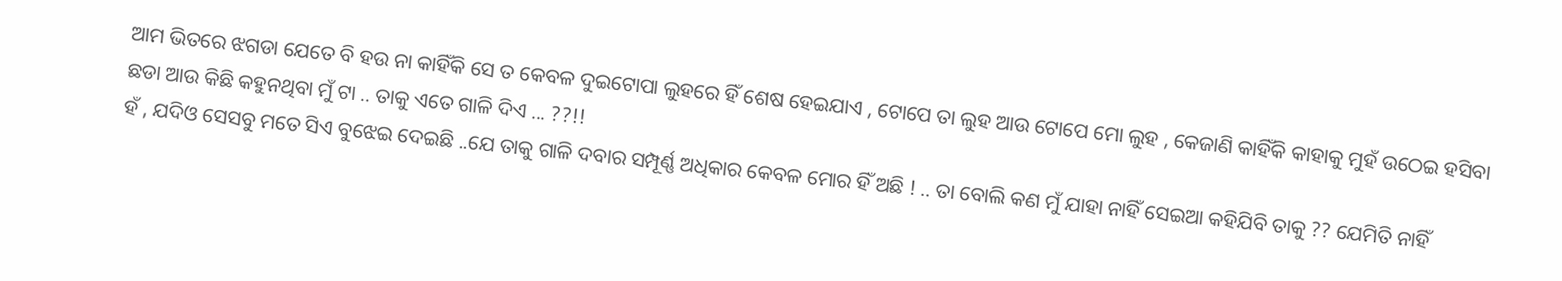ଆମ ଭିତରେ ଝଗଡା ଯେତେ ବି ହଉ ନା କାହିଁକି ସେ ତ କେବଳ ଦୁଇଟୋପା ଲୁହରେ ହିଁ ଶେଷ ହେଇଯାଏ , ଟୋପେ ତା ଲୁହ ଆଉ ଟୋପେ ମୋ ଲୁହ , କେଜାଣି କାହିଁକି କାହାକୁ ମୁହଁ ଉଠେଇ ହସିବା ଛଡା ଆଉ କିଛି କହୁନଥିବା ମୁଁ ଟା .. ତାକୁ ଏତେ ଗାଳି ଦିଏ ... ??!!
ହଁ , ଯଦିଓ ସେସବୁ ମତେ ସିଏ ବୁଝେଇ ଦେଇଛି ..ଯେ ତାକୁ ଗାଳି ଦବାର ସମ୍ପୂର୍ଣ୍ଣ ଅଧିକାର କେବଳ ମୋର ହିଁ ଅଛି ! .. ତା ବୋଲି କଣ ମୁଁ ଯାହା ନାହିଁ ସେଇଆ କହିଯିବି ତାକୁ ?? ଯେମିତି ନାହିଁ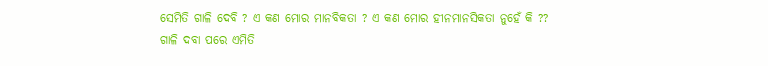ସେମିତି ଗାଳି ଦେବି ? ଏ କଣ ମୋର ମାନବିକତା ? ଏ କଣ ମୋର ହୀନମାନସିକତା ନୁହେଁ କି ??
ଗାଳି ଦବା ପରେ ଏମିତି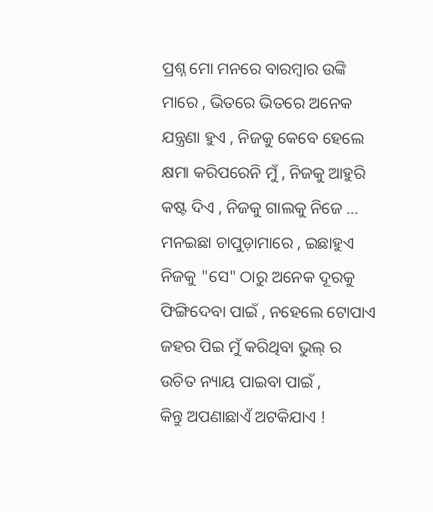ପ୍ରଶ୍ନ ମୋ ମନରେ ବାରମ୍ବାର ଉଙ୍କି ମାରେ , ଭିତରେ ଭିତରେ ଅନେକ ଯନ୍ତ୍ରଣା ହୁଏ , ନିଜକୁ କେବେ ହେଲେ କ୍ଷମା କରିପରେନି ମୁଁ , ନିଜକୁ ଆହୁରି କଷ୍ଟ ଦିଏ , ନିଜକୁ ଗାଲକୁ ନିଜେ ... ମନଇଛା ଚାପୁଡ଼ାମାରେ , ଇଛାହୁଏ ନିଜକୁ "ସେ" ଠାରୁ ଅନେକ ଦୂରକୁ ଫିଙ୍ଗିଦେବା ପାଇଁ , ନହେଲେ ଟୋପାଏ ଜହର ପିଇ ମୁଁ କରିଥିବା ଭୁଲ୍ ର ଉଚିତ ନ୍ୟାୟ ପାଇବା ପାଇଁ ,
କିନ୍ତୁ ଅପଣାଛାଏଁ ଅଟକିଯାଏ !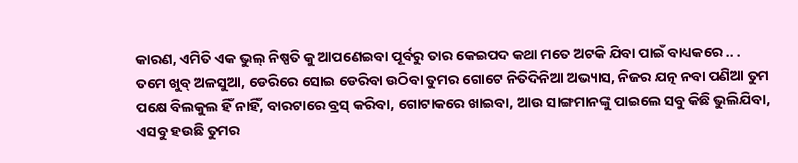କାରଣ, ଏମିତି ଏକ ଭୁଲ୍ ନିଷ୍ପତି କୁ ଆପଣେଇବା ପୂର୍ବରୁ ତାର କେଇପଦ କଥା ମତେ ଅଟକି ଯିବା ପାଇଁ ବାଧ୍ୟକରେ .. .
ତମେ ଖୁବ୍ ଅଳସୁଆ, ଡେରିରେ ସୋଇ ଡେରିବା ଉଠିବା ତୁମର ଗୋଟେ ନିତିଦିନିଆ ଅଭ୍ୟାସ, ନିଜର ଯତ୍ନ ନବା ପଣିଆ ତୁମ ପକ୍ଷେ ବିଲକୁଲ ହିଁ ନାହିଁ, ବାରଟାରେ ବ୍ରସ୍ କରିବା, ଗୋଟାକରେ ଖାଇବା, ଆଉ ସାଙ୍ଗମାନଙ୍କୁ ପାଇଲେ ସବୁ କିଛି ଭୁଲିଯିବା, ଏସବୁ ହଉଛି ତୁମର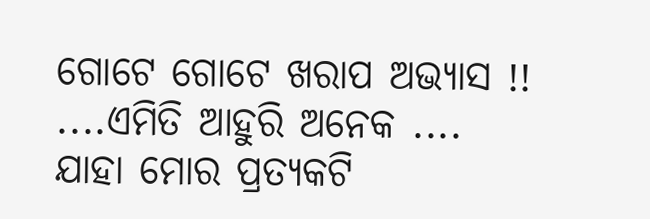ଗୋଟେ ଗୋଟେ ଖରାପ ଅଭ୍ୟାସ !! ....ଏମିତି ଆହୁରି ଅନେକ ....
ଯାହା ମୋର ପ୍ରତ୍ୟକଟି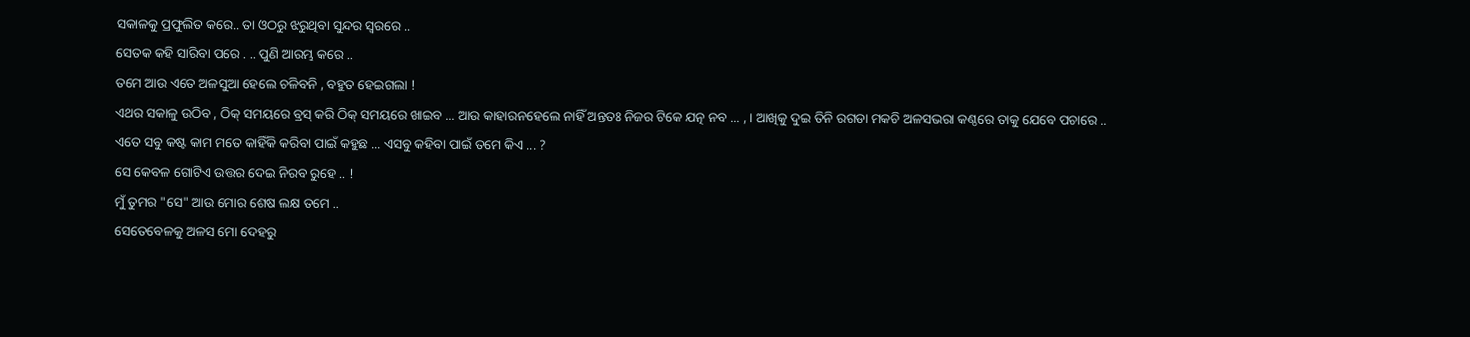ସକାଳକୁ ପ୍ରଫୁଲିତ କରେ.. ତା ଓଠରୁ ଝରୁଥିବା ସୁନ୍ଦର ସ୍ୱରରେ ..
ସେତକ କହି ସାରିବା ପରେ . .. ପୁଣି ଆରମ୍ଭ କରେ ..
ତମେ ଆଉ ଏତେ ଅଳସୁଆ ହେଲେ ଚଳିବନି , ବହୁତ ହେଇଗଲା !
ଏଥର ସକାଳୁ ଉଠିବ , ଠିକ୍ ସମୟରେ ବ୍ରସ୍ କରି ଠିକ୍ ସମୟରେ ଖାଇବ ... ଆଉ କାହାରନହେଲେ ନାହିଁ ଅନ୍ତତଃ ନିଜର ଟିକେ ଯତ୍ନ ନବ ... , । ଆଖିକୁ ଦୁଇ ତିନି ରଗଡା ମକଚି ଅଳସଭରା କଣ୍ଠରେ ତାକୁ ଯେବେ ପଚାରେ ..
ଏତେ ସବୁ କଷ୍ଟ କାମ ମତେ କାହିଁକି କରିବା ପାଇଁ କହୁଛ ... ଏସବୁ କହିବା ପାଇଁ ତମେ କିଏ ... ?
ସେ କେବଳ ଗୋଟିଏ ଉତ୍ତର ଦେଇ ନିରବ ରୁହେ .. !
ମୁଁ ତୁମର "ସେ" ଆଉ ମୋର ଶେଷ ଲକ୍ଷ ତମେ ..
ସେତେବେଳକୁ ଅଳସ ମୋ ଦେହରୁ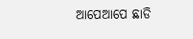ଆପେଆପେ ଛାଡି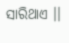ସାରିଥାଏ ।।